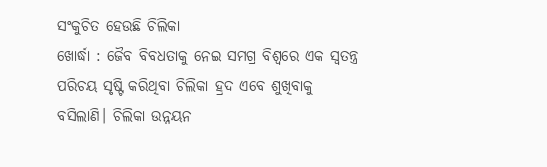ସଂକୁଚିତ ହେଉଛି ଚିଲିକା
ଖୋର୍ଦ୍ଧା : ଜୈବ ବିବଧତାକୁ ନେଇ ସମଗ୍ର ବିଶ୍ବରେ ଏକ ସ୍ବତନ୍ତ୍ର ପରିଚୟ ସୃଷ୍ଟି କରିଥିବା ଚିଲିକା ହ୍ରଦ ଏବେ ଶୁଖିବାକୁ ବସିଲାଣି। ଚିଲିକା ଉନ୍ନୟନ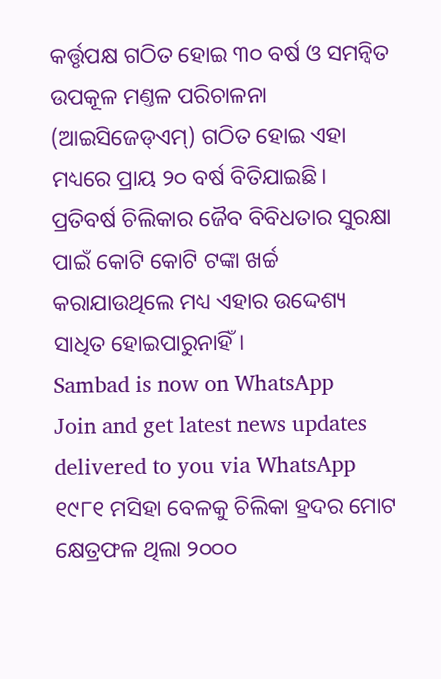କର୍ତ୍ତୃପକ୍ଷ ଗଠିତ ହୋଇ ୩୦ ବର୍ଷ ଓ ସମନ୍ବିତ ଉପକୂଳ ମଣ୍ତଳ ପରିଚାଳନା (ଆଇସିଜେଡ୍ଏମ୍) ଗଠିତ ହୋଇ ଏହା ମଧ୍ୟରେ ପ୍ରାୟ ୨୦ ବର୍ଷ ବିତିଯାଇଛି। ପ୍ରତିବର୍ଷ ଚିଲିକାର ଜୈବ ବିବିଧତାର ସୁରକ୍ଷା ପାଇଁ କୋଟି କୋଟି ଟଙ୍କା ଖର୍ଚ୍ଚ କରାଯାଉଥିଲେ ମଧ୍ୟ ଏହାର ଉଦ୍ଦେଶ୍ୟ ସାଧିତ ହୋଇପାରୁନାହିଁ।
Sambad is now on WhatsApp
Join and get latest news updates delivered to you via WhatsApp
୧୯୮୧ ମସିହା ବେଳକୁ ଚିଲିକା ହ୍ରଦର ମୋଟ କ୍ଷେତ୍ରଫଳ ଥିଲା ୨୦୦୦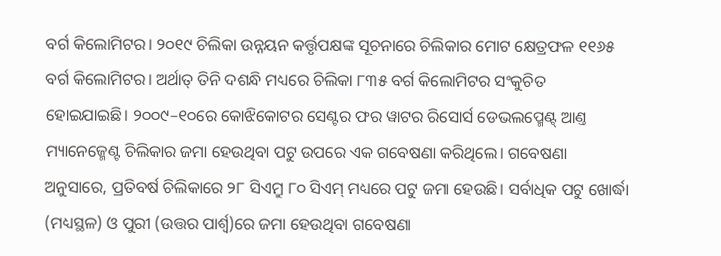ବର୍ଗ କିଲୋମିଟର। ୨୦୧୯ ଚିଲିକା ଉନ୍ନୟନ କର୍ତ୍ତୃପକ୍ଷଙ୍କ ସୂଚନାରେ ଚିଲିକାର ମୋଟ କ୍ଷେତ୍ରଫଳ ୧୧୬୫ ବର୍ଗ କିଲୋମିଟର। ଅର୍ଥାତ୍ ତିନି ଦଶନ୍ଧି ମଧ୍ୟରେ ଚିଲିକା ୮୩୫ ବର୍ଗ କିଲୋମିଟର ସଂକୁଚିତ ହୋଇଯାଇଛି। ୨୦୦୯–୧୦ରେ କୋଝିକୋଟର ସେଣ୍ଟର ଫର ୱାଟର ରିସୋର୍ସ ଡେଭଲପ୍ମେଣ୍ଟ୍ ଆଣ୍ତ ମ୍ୟାନେଜ୍ମେଣ୍ଟ ଚିଲିକାର ଜମା ହେଉଥିବା ପଟୁ ଉପରେ ଏକ ଗବେଷଣା କରିଥିଲେ। ଗବେଷଣା ଅନୁସାରେ, ପ୍ରତିବର୍ଷ ଚିଲିକାରେ ୨୮ ସିଏମ୍ରୁ ୮୦ ସିଏମ୍ ମଧ୍ୟରେ ପଟୁ ଜମା ହେଉଛି। ସର୍ବାଧିକ ପଟୁ ଖୋର୍ଦ୍ଧା (ମଧ୍ୟସ୍ଥଳ) ଓ ପୁରୀ (ଉତ୍ତର ପାର୍ଶ୍ବ)ରେ ଜମା ହେଉଥିବା ଗବେଷଣା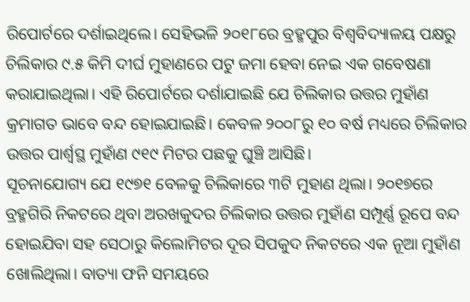ରିପୋର୍ଟରେ ଦର୍ଶାଇଥିଲେ। ସେହିଭଳି ୨୦୧୮ରେ ବ୍ରହ୍ମପୁର ବିଶ୍ବବିଦ୍ୟାଳୟ ପକ୍ଷରୁ ଚିଲିକାର ୯.୫ କିମି ଦୀର୍ଘ ମୁହାଣରେ ପଟୁ ଜମା ହେବା ନେଇ ଏକ ଗବେଷଣା କରାଯାଇଥିଲା। ଏହି ରିପୋର୍ଟରେ ଦର୍ଶାଯାଇଛି ଯେ ଚିଲିକାର ଉତ୍ତର ମୁହାଁଣ କ୍ରମାଗତ ଭାବେ ବନ୍ଦ ହୋଇଯାଇଛି। କେବଳ ୨୦୦୮ରୁ ୧୦ ବର୍ଷ ମଧ୍ୟରେ ଚିଲିକାର ଉତ୍ତର ପାର୍ଶ୍ବସ୍ଥ ମୁହାଁଣ ୯୧୯ ମିଟର ପଛକୁ ଘୁଞ୍ଚି ଆସିଛି।
ସୂଚନାଯୋଗ୍ୟ ଯେ ୧୯୭୧ ବେଳକୁ ଚିଲିକାରେ ୩ଟି ମୁହାଣ ଥିଲା। ୨୦୧୭ରେ ବ୍ରହ୍ମଗିରି ନିକଟରେ ଥିବା ଅରଖକୁଦର ଚିଲିକାର ଉତ୍ତର ମୁହାଁଣ ସମ୍ପୂର୍ଣ୍ଣ ରୂପେ ବନ୍ଦ ହୋଇଯିବା ସହ ସେଠାରୁ କିଲୋମିଟର ଦୂର ସିପକୁଦ ନିକଟରେ ଏକ ନୂଆ ମୁହାଁଣ ଖୋଲିଥିଲା। ବାତ୍ୟା ଫନି ସମୟରେ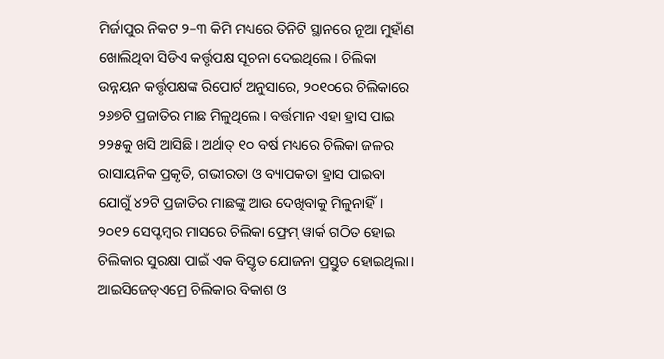ମିର୍ଜାପୁର ନିକଟ ୨–୩ କିମି ମଧ୍ୟରେ ତିନିଟି ସ୍ଥାନରେ ନୂଆ ମୁହାଁଣ ଖୋଲିଥିବା ସିଡିଏ କର୍ତ୍ତୃପକ୍ଷ ସୂଚନା ଦେଇଥିଲେ। ଚିଲିକା ଉନ୍ନୟନ କର୍ତ୍ତୃପକ୍ଷଙ୍କ ରିପୋର୍ଟ ଅନୁସାରେ, ୨୦୧୦ରେ ଚିଲିକାରେ ୨୬୭ଟି ପ୍ରଜାତିର ମାଛ ମିଳୁଥିଲେ। ବର୍ତ୍ତମାନ ଏହା ହ୍ରାସ ପାଇ ୨୨୫କୁ ଖସି ଆସିଛି। ଅର୍ଥାତ୍ ୧୦ ବର୍ଷ ମଧ୍ୟରେ ଚିଲିକା ଜଳର ରାସାୟନିକ ପ୍ରକୃତି, ଗଭୀରତା ଓ ବ୍ୟାପକତା ହ୍ରାସ ପାଇବା ଯୋଗୁଁ ୪୨ଟି ପ୍ରଜାତିର ମାଛଙ୍କୁ ଆଉ ଦେଖିବାକୁ ମିଳୁନାହିଁ।
୨୦୧୨ ସେପ୍ଟମ୍ବର ମାସରେ ଚିଲିକା ଫ୍ରେମ୍ ୱାର୍କ ଗଠିତ ହୋଇ ଚିଲିକାର ସୁରକ୍ଷା ପାଇଁ ଏକ ବିସ୍ତୃତ ଯୋଜନା ପ୍ରସ୍ତୁତ ହୋଇଥିଲା। ଆଇସିଜେଡ୍ଏମ୍ରେ ଚିଲିକାର ବିକାଶ ଓ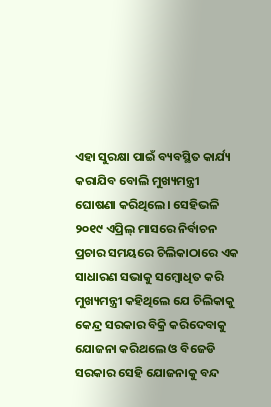ଏହା ସୁରକ୍ଷା ପାଇଁ ବ୍ୟବସ୍ଥିତ କାର୍ଯ୍ୟ କରାଯିବ ବୋଲି ମୁଖ୍ୟମନ୍ତ୍ରୀ ଘୋଷଣା କରିଥିଲେ। ସେହିଭଳି ୨୦୧୯ ଏପ୍ରିଲ୍ ମାସରେ ନିର୍ବାଚନ ପ୍ରଚାର ସମୟରେ ଚିଲିକାଠାରେ ଏକ ସାଧାରଣ ସଭାକୁ ସମ୍ବୋଧିତ କରି ମୁଖ୍ୟମନ୍ତ୍ରୀ କହିଥିଲେ ଯେ ଚିଲିକାକୁ କେନ୍ଦ୍ର ସରକାର ବିକ୍ରି କରିଦେବାକୁ ଯୋଜନା କରିଥଲେ ଓ ବିଜେଡି ସରକାର ସେହି ଯୋଜନାକୁ ବନ୍ଦ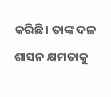କରିଛି। ତାଙ୍କ ଦଳ ଶାସନ କ୍ଷମତାକୁ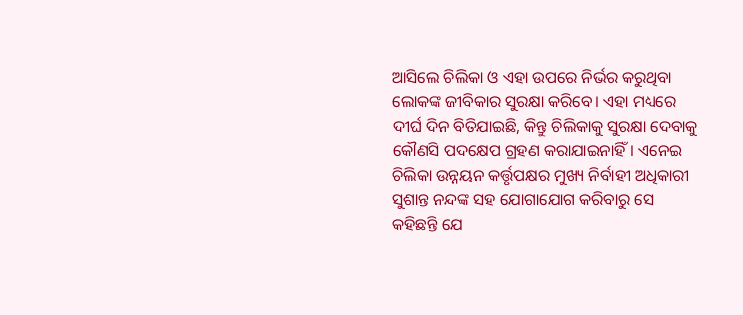ଆସିଲେ ଚିଲିକା ଓ ଏହା ଉପରେ ନିର୍ଭର କରୁଥିବା ଲୋକଙ୍କ ଜୀବିକାର ସୁରକ୍ଷା କରିବେ। ଏହା ମଧ୍ୟରେ ଦୀର୍ଘ ଦିନ ବିତିଯାଇଛି, କିନ୍ତୁ ଚିଲିକାକୁ ସୁରକ୍ଷା ଦେବାକୁ କୌଣସି ପଦକ୍ଷେପ ଗ୍ରହଣ କରାଯାଇନାହିଁ। ଏନେଇ ଚିଲିକା ଉନ୍ନୟନ କର୍ତ୍ତୃପକ୍ଷର ମୁଖ୍ୟ ନିର୍ବାହୀ ଅଧିକାରୀ ସୁଶାନ୍ତ ନନ୍ଦଙ୍କ ସହ ଯୋଗାଯୋଗ କରିବାରୁ ସେ କହିଛନ୍ତି ଯେ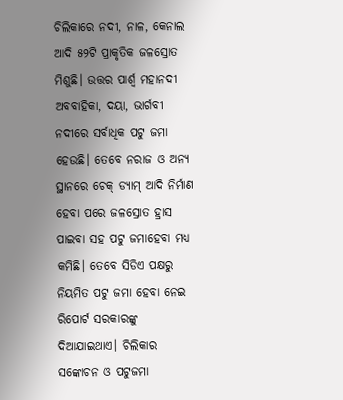ଚିଲିକାରେ ନଦୀ, ନାଳ, କେନାଲ ଆଦି ୫୨ଟି ପ୍ରାକୃତିକ ଜଳସ୍ରୋତ ମିଶୁଛି। ଉତ୍ତର ପାର୍ଶ୍ବ ମହାନଦୀ ଅବବାହିକା, ଦୟା, ଭାର୍ଗବୀ ନଦୀରେ ସର୍ବାଧିକ ପଟୁ ଜମା ହେଉଛି। ତେବେ ନରାଜ ଓ ଅନ୍ୟ ସ୍ଥାନରେ ଚେକ୍ ଡ୍ୟାମ୍ ଆଦି ନିର୍ମାଣ ହେବା ପରେ ଜଳସ୍ରୋତ ହ୍ରାସ ପାଇବା ସହ ପଟୁ ଜମାହେବା ମଧ୍ୟ କମିଛି। ତେବେ ସିଡିଏ ପକ୍ଷରୁ ନିୟମିତ ପଟୁ ଜମା ହେବା ନେଇ ରିପୋର୍ଟ ସରକାରଙ୍କୁ ଦିଆଯାଇଥାଏ। ଚିଲିକାର ସଙ୍କୋଚନ ଓ ପଟୁଜମା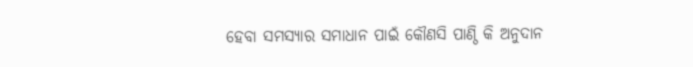ହେବା ସମସ୍ୟାର ସମାଧାନ ପାଇଁ କୌଣସି ପାଣ୍ଠି କି ଅନୁଦାନ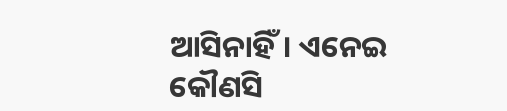ଆସିନାହିଁ। ଏନେଇ କୌଣସି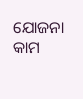ଯୋଜନା କାମ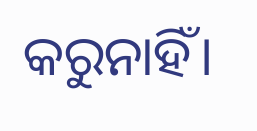କରୁନାହିଁ।